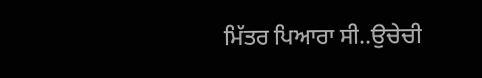ਮਿੱਤਰ ਪਿਆਰਾ ਸੀ..ਉਚੇਚੀ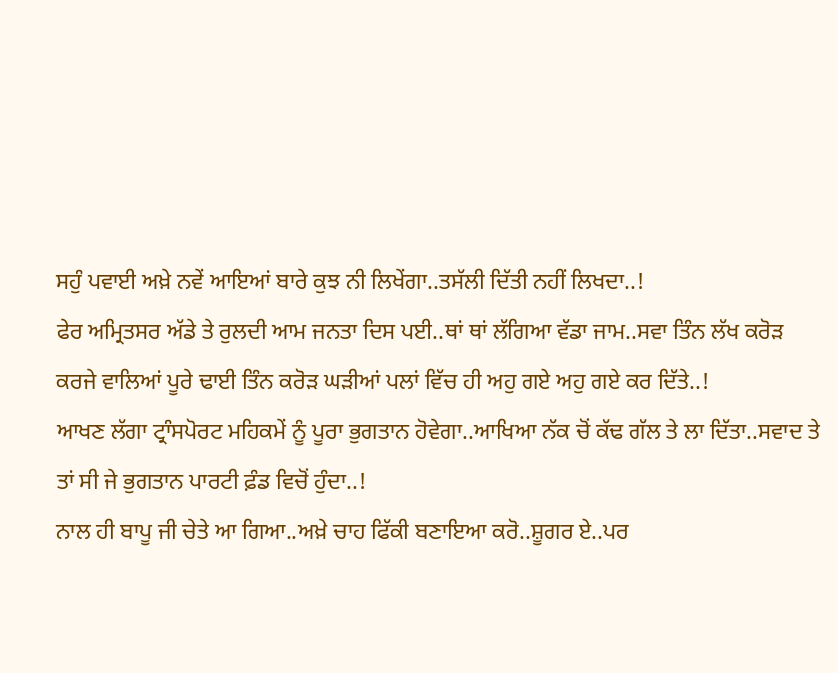ਸਹੁੰ ਪਵਾਈ ਅਖ਼ੇ ਨਵੇਂ ਆਇਆਂ ਬਾਰੇ ਕੁਝ ਨੀ ਲਿਖੇਂਗਾ..ਤਸੱਲੀ ਦਿੱਤੀ ਨਹੀਂ ਲਿਖਦਾ..!
ਫੇਰ ਅਮ੍ਰਿਤਸਰ ਅੱਡੇ ਤੇ ਰੁਲਦੀ ਆਮ ਜਨਤਾ ਦਿਸ ਪਈ..ਥਾਂ ਥਾਂ ਲੱਗਿਆ ਵੱਡਾ ਜਾਮ..ਸਵਾ ਤਿੰਨ ਲੱਖ ਕਰੋੜ ਕਰਜੇ ਵਾਲਿਆਂ ਪੂਰੇ ਢਾਈ ਤਿੰਨ ਕਰੋੜ ਘੜੀਆਂ ਪਲਾਂ ਵਿੱਚ ਹੀ ਅਹੁ ਗਏ ਅਹੁ ਗਏ ਕਰ ਦਿੱਤੇ..!
ਆਖਣ ਲੱਗਾ ਟ੍ਰਾੰਸਪੋਰਟ ਮਹਿਕਮੇਂ ਨੂੰ ਪੂਰਾ ਭੁਗਤਾਨ ਹੋਵੇਗਾ..ਆਖਿਆ ਨੱਕ ਚੋਂ ਕੱਢ ਗੱਲ ਤੇ ਲਾ ਦਿੱਤਾ..ਸਵਾਦ ਤੇ ਤਾਂ ਸੀ ਜੇ ਭੁਗਤਾਨ ਪਾਰਟੀ ਫ਼ੰਡ ਵਿਚੋਂ ਹੁੰਦਾ..!
ਨਾਲ ਹੀ ਬਾਪੂ ਜੀ ਚੇਤੇ ਆ ਗਿਆ..ਅਖ਼ੇ ਚਾਹ ਫਿੱਕੀ ਬਣਾਇਆ ਕਰੋ..ਸ਼ੂਗਰ ਏ..ਪਰ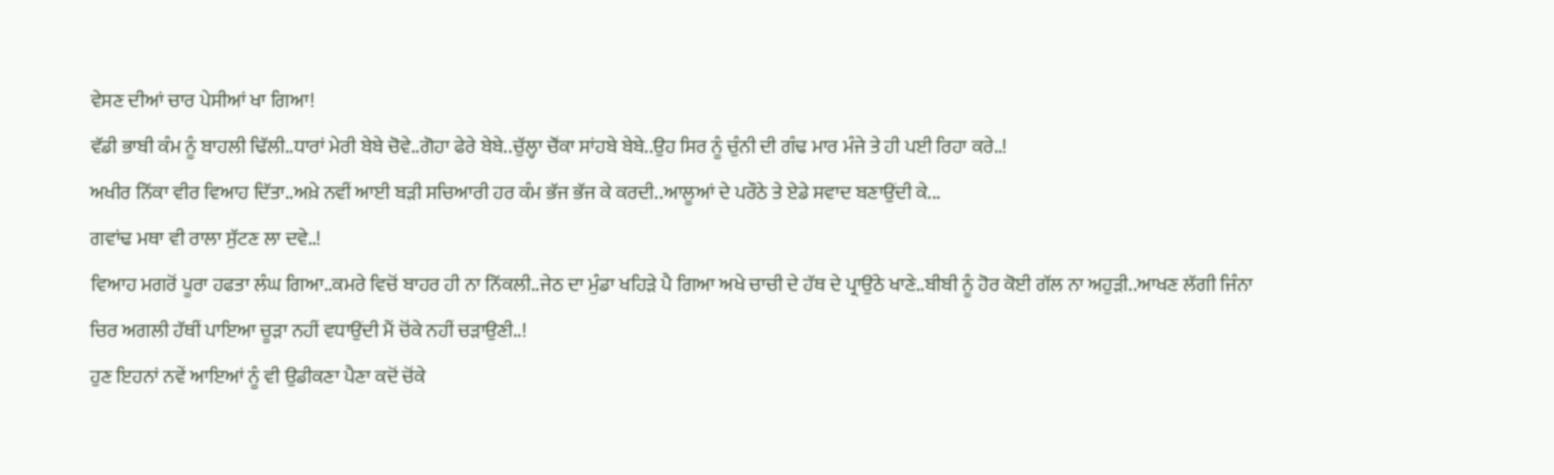ਵੇਸਣ ਦੀਆਂ ਚਾਰ ਪੇਸੀਆਂ ਖਾ ਗਿਆ!
ਵੱਡੀ ਭਾਬੀ ਕੰਮ ਨੂੰ ਬਾਹਲੀ ਢਿੱਲੀ..ਧਾਰਾਂ ਮੇਰੀ ਬੇਬੇ ਚੋਵੇ..ਗੋਹਾ ਫੇਰੇ ਬੇਬੇ..ਚੁੱਲ੍ਹਾ ਚੌਂਕਾ ਸਾਂਹਬੇ ਬੇਬੇ..ਉਹ ਸਿਰ ਨੂੰ ਚੁੰਨੀ ਦੀ ਗੰਢ ਮਾਰ ਮੰਜੇ ਤੇ ਹੀ ਪਈ ਰਿਹਾ ਕਰੇ..!
ਅਖੀਰ ਨਿੱਕਾ ਵੀਰ ਵਿਆਹ ਦਿੱਤਾ..ਅਖ਼ੇ ਨਵੀਂ ਆਈ ਬੜੀ ਸਚਿਆਰੀ ਹਰ ਕੰਮ ਭੱਜ ਭੱਜ ਕੇ ਕਰਦੀ..ਆਲੂਆਂ ਦੇ ਪਰੌਠੇ ਤੇ ਏਡੇ ਸਵਾਦ ਬਣਾਉਂਦੀ ਕੇ...
ਗਵਾਂਢ ਮਥਾ ਵੀ ਰਾਲਾ ਸੁੱਟਣ ਲਾ ਦਵੇ..!
ਵਿਆਹ ਮਗਰੋਂ ਪੂਰਾ ਹਫਤਾ ਲੰਘ ਗਿਆ..ਕਮਰੇ ਵਿਚੋਂ ਬਾਹਰ ਹੀ ਨਾ ਨਿੱਕਲੀ..ਜੇਠ ਦਾ ਮੁੰਡਾ ਖਹਿੜੇ ਪੈ ਗਿਆ ਅਖੇ ਚਾਚੀ ਦੇ ਹੱਥ ਦੇ ਪ੍ਰਾਉਂਠੇ ਖਾਣੇ..ਬੀਬੀ ਨੂੰ ਹੋਰ ਕੋਈ ਗੱਲ ਨਾ ਅਹੁੜੀ..ਆਖਣ ਲੱਗੀ ਜਿੰਨਾ ਚਿਰ ਅਗਲੀ ਹੱਥੀਂ ਪਾਇਆ ਚੂੜਾ ਨਹੀਂ ਵਧਾਉਂਦੀ ਮੈਂ ਚੋਂਕੇ ਨਹੀਂ ਚੜਾਉਣੀ..!
ਹੁਣ ਇਹਨਾਂ ਨਵੇਂ ਆਇਆਂ ਨੂੰ ਵੀ ਉਡੀਕਣਾ ਪੈਣਾ ਕਦੋਂ ਚੋਂਕੇ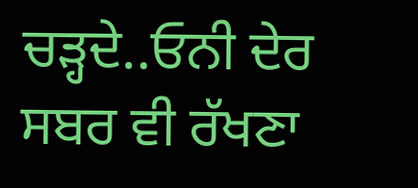ਚੜ੍ਹਦੇ..ਓਨੀ ਦੇਰ ਸਬਰ ਵੀ ਰੱਖਣਾ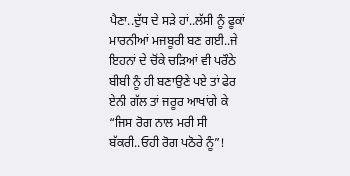ਪੈਣਾ..ਦੁੱਧ ਦੇ ਸੜੇ ਹਾਂ..ਲੱਸੀ ਨੂੰ ਫੂਕਾਂ ਮਾਰਨੀਆਂ ਮਜਬੂਰੀ ਬਣ ਗਈ..ਜੇ ਇਹਨਾਂ ਦੇ ਚੋਂਕੇ ਚੜਿਆਂ ਵੀ ਪਰੌਠੇ ਬੀਬੀ ਨੂੰ ਹੀ ਬਣਾਉਣੇ ਪਏ ਤਾਂ ਫੇਰ ਏਨੀ ਗੱਲ ਤਾਂ ਜਰੂਰ ਆਖਾਂਗੇ ਕੇ “ਜਿਸ ਰੋਗ ਨਾਲ ਮਰੀ ਸੀ ਬੱਕਰੀ..ਓਹੀ ਰੋਗ ਪਠੋਰੇ ਨੂੰ”!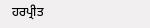ਹਰਪ੍ਰੀਤ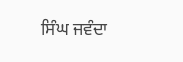ਸਿੰਘ ਜਵੰਦਾ